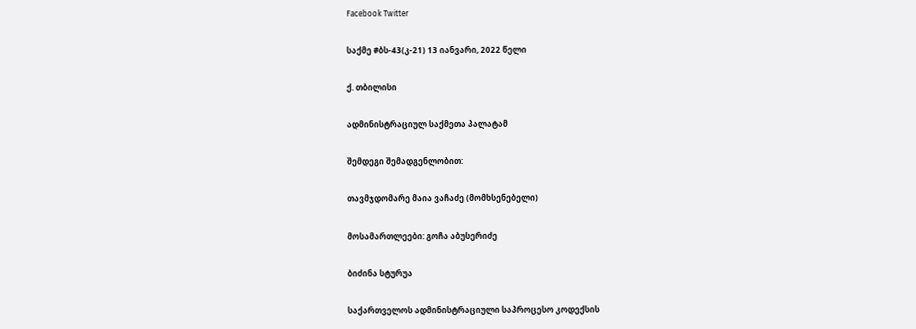Facebook Twitter

საქმე #ბს-43(კ-21) 13 იანვარი, 2022 წელი

ქ. თბილისი

ადმინისტრაციულ საქმეთა პალატამ

შემდეგი შემადგენლობით:

თავმჯდომარე მაია ვაჩაძე (მომხსენებელი)

მოსამართლეები: გოჩა აბუსერიძე

ბიძინა სტურუა

საქართველოს ადმინისტრაციული საპროცესო კოდექსის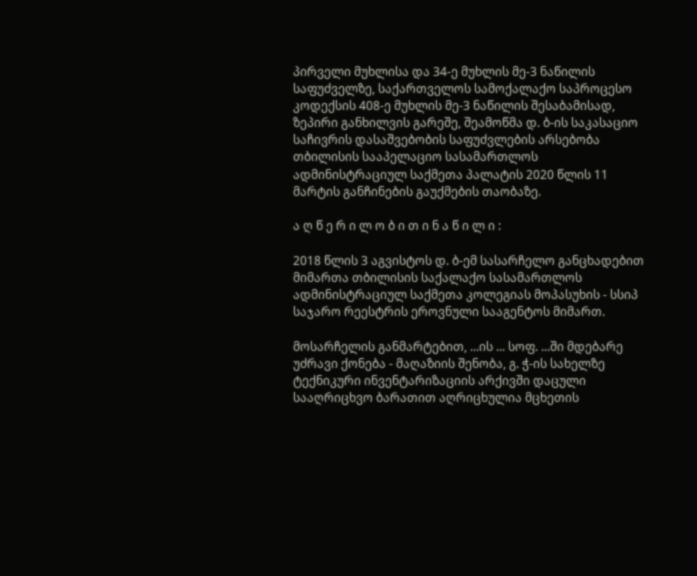პირველი მუხლისა და 34-ე მუხლის მე-3 ნაწილის საფუძველზე, საქართველოს სამოქალაქო საპროცესო კოდექსის 408-ე მუხლის მე-3 ნაწილის შესაბამისად, ზეპირი განხილვის გარეშე, შეამოწმა დ. ბ-ის საკასაციო საჩივრის დასაშვებობის საფუძვლების არსებობა თბილისის სააპელაციო სასამართლოს ადმინისტრაციულ საქმეთა პალატის 2020 წლის 11 მარტის განჩინების გაუქმების თაობაზე.

ა ღ წ ე რ ი ლ ო ბ ი თ ი ნ ა წ ი ლ ი :

2018 წლის 3 აგვისტოს დ. ბ-ემ სასარჩელო განცხადებით მიმართა თბილისის საქალაქო სასამართლოს ადმინისტრაციულ საქმეთა კოლეგიას მოპასუხის - სსიპ საჯარო რეესტრის ეროვნული სააგენტოს მიმართ.

მოსარჩელის განმარტებით, ...ის ... სოფ. ...ში მდებარე უძრავი ქონება - მაღაზიის შენობა, გ. ჭ-ის სახელზე ტექნიკური ინვენტარიზაციის არქივში დაცული სააღრიცხვო ბარათით აღრიცხულია მცხეთის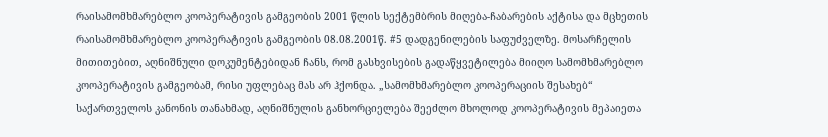რაისამომხმარებლო კოოპერატივის გამგეობის 2001 წლის სექტემბრის მიღება-ჩაბარების აქტისა და მცხეთის რაისამომხმარებლო კოოპერატივის გამგეობის 08.08.2001წ. #5 დადგენილების საფუძველზე. მოსარჩელის მითითებით, აღნიშნული დოკუმენტებიდან ჩანს, რომ გასხვისების გადაწყვეტილება მიიღო სამომხმარებლო კოოპერატივის გამგეობამ, რისი უფლებაც მას არ ჰქონდა. „სამომხმარებლო კოოპერაციის შესახებ“ საქართველოს კანონის თანახმად, აღნიშნულის განხორციელება შეეძლო მხოლოდ კოოპერატივის მეპაიეთა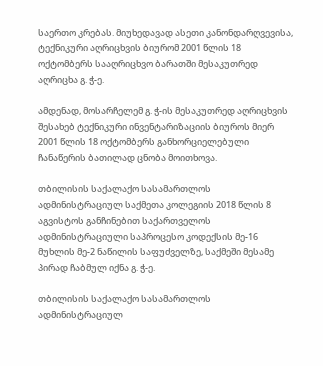საერთო კრებას. მიუხედავად ასეთი კანონდარღვევისა, ტექნიკური აღრიცხვის ბიურომ 2001 წლის 18 ოქტომბერს სააღრიცხვო ბარათში მესაკუთრედ აღრიცხა გ. ჭ-ე.

ამდენად, მოსარჩელემ გ. ჭ-ის მესაკუთრედ აღრიცხვის შესახებ ტექნიკური ინვენტარიზაციის ბიუროს მიერ 2001 წლის 18 ოქტომბერს განხორციელებული ჩანაწერის ბათილად ცნობა მოითხოვა.

თბილისის საქალაქო სასამართლოს ადმინისტრაციულ საქმეთა კოლეგიის 2018 წლის 8 აგვისტოს განჩინებით საქართველოს ადმინისტრაციული საპროცესო კოდექსის მე-16 მუხლის მე-2 ნაწილის საფუძველზე, საქმეში მესამე პირად ჩაბმულ იქნა გ. ჭ-ე.

თბილისის საქალაქო სასამართლოს ადმინისტრაციულ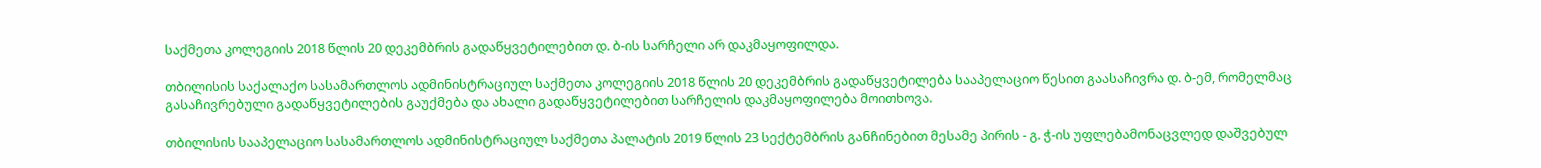საქმეთა კოლეგიის 2018 წლის 20 დეკემბრის გადაწყვეტილებით დ. ბ-ის სარჩელი არ დაკმაყოფილდა.

თბილისის საქალაქო სასამართლოს ადმინისტრაციულ საქმეთა კოლეგიის 2018 წლის 20 დეკემბრის გადაწყვეტილება სააპელაციო წესით გაასაჩივრა დ. ბ-ემ, რომელმაც გასაჩივრებული გადაწყვეტილების გაუქმება და ახალი გადაწყვეტილებით სარჩელის დაკმაყოფილება მოითხოვა.

თბილისის სააპელაციო სასამართლოს ადმინისტრაციულ საქმეთა პალატის 2019 წლის 23 სექტემბრის განჩინებით მესამე პირის - გ. ჭ-ის უფლებამონაცვლედ დაშვებულ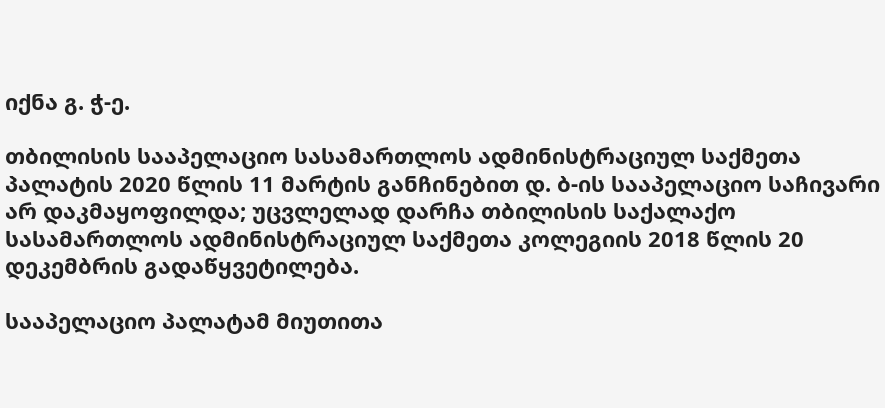იქნა გ. ჭ-ე.

თბილისის სააპელაციო სასამართლოს ადმინისტრაციულ საქმეთა პალატის 2020 წლის 11 მარტის განჩინებით დ. ბ-ის სააპელაციო საჩივარი არ დაკმაყოფილდა; უცვლელად დარჩა თბილისის საქალაქო სასამართლოს ადმინისტრაციულ საქმეთა კოლეგიის 2018 წლის 20 დეკემბრის გადაწყვეტილება.

სააპელაციო პალატამ მიუთითა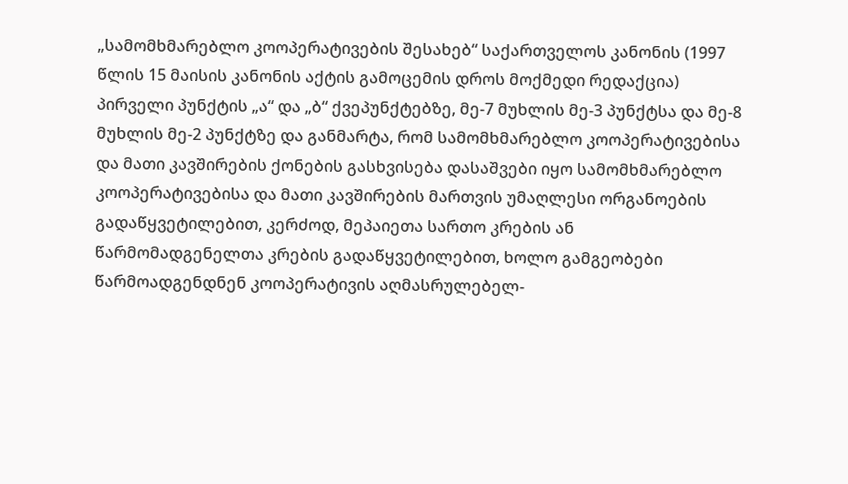„სამომხმარებლო კოოპერატივების შესახებ“ საქართველოს კანონის (1997 წლის 15 მაისის კანონის აქტის გამოცემის დროს მოქმედი რედაქცია) პირველი პუნქტის „ა“ და „ბ“ ქვეპუნქტებზე, მე-7 მუხლის მე-3 პუნქტსა და მე-8 მუხლის მე-2 პუნქტზე და განმარტა, რომ სამომხმარებლო კოოპერატივებისა და მათი კავშირების ქონების გასხვისება დასაშვები იყო სამომხმარებლო კოოპერატივებისა და მათი კავშირების მართვის უმაღლესი ორგანოების გადაწყვეტილებით, კერძოდ, მეპაიეთა სართო კრების ან წარმომადგენელთა კრების გადაწყვეტილებით, ხოლო გამგეობები წარმოადგენდნენ კოოპერატივის აღმასრულებელ-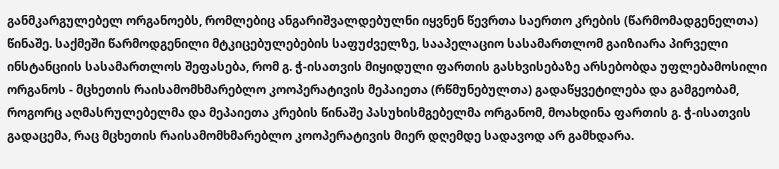განმკარგულებელ ორგანოებს, რომლებიც ანგარიშვალდებულნი იყვნენ წევრთა საერთო კრების (წარმომადგენელთა) წინაშე. საქმეში წარმოდგენილი მტკიცებულებების საფუძველზე, სააპელაციო სასამართლომ გაიზიარა პირველი ინსტანციის სასამართლოს შეფასება, რომ გ. ჭ-ისათვის მიყიდული ფართის გასხვისებაზე არსებობდა უფლებამოსილი ორგანოს - მცხეთის რაისამომხმარებლო კოოპერატივის მეპაიეთა (რწმუნებულთა) გადაწყვეტილება და გამგეობამ, როგორც აღმასრულებელმა და მეპაიეთა კრების წინაშე პასუხისმგებელმა ორგანომ, მოახდინა ფართის გ. ჭ-ისათვის გადაცემა, რაც მცხეთის რაისამომხმარებლო კოოპერატივის მიერ დღემდე სადავოდ არ გამხდარა.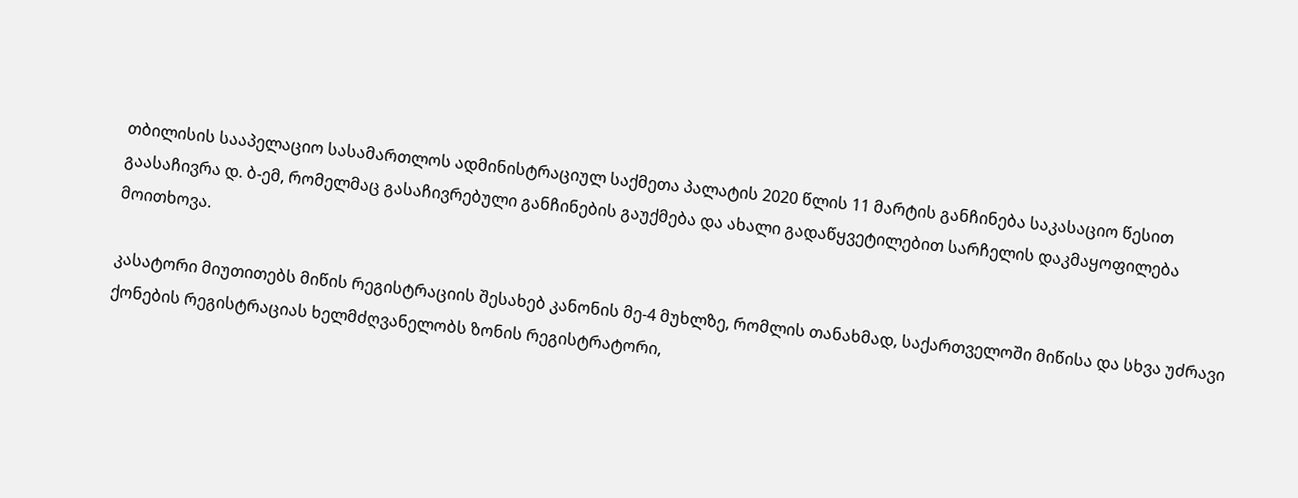თბილისის სააპელაციო სასამართლოს ადმინისტრაციულ საქმეთა პალატის 2020 წლის 11 მარტის განჩინება საკასაციო წესით გაასაჩივრა დ. ბ-ემ, რომელმაც გასაჩივრებული განჩინების გაუქმება და ახალი გადაწყვეტილებით სარჩელის დაკმაყოფილება მოითხოვა.

კასატორი მიუთითებს მიწის რეგისტრაციის შესახებ კანონის მე-4 მუხლზე, რომლის თანახმად, საქართველოში მიწისა და სხვა უძრავი ქონების რეგისტრაციას ხელმძღვანელობს ზონის რეგისტრატორი,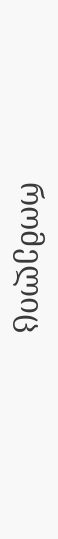რომელიც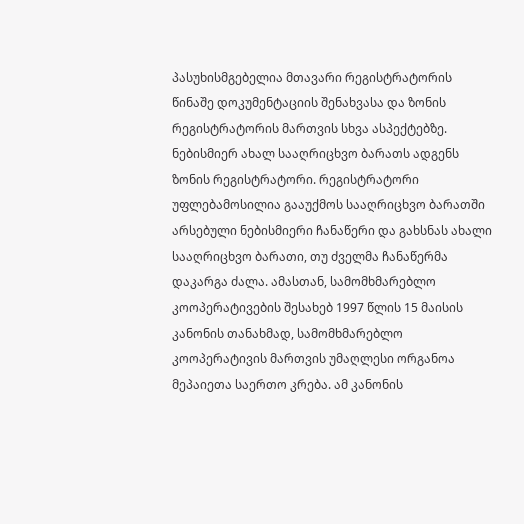პასუხისმგებელია მთავარი რეგისტრატორის წინაშე დოკუმენტაციის შენახვასა და ზონის რეგისტრატორის მართვის სხვა ასპექტებზე. ნებისმიერ ახალ სააღრიცხვო ბარათს ადგენს ზონის რეგისტრატორი. რეგისტრატორი უფლებამოსილია გააუქმოს სააღრიცხვო ბარათში არსებული ნებისმიერი ჩანაწერი და გახსნას ახალი სააღრიცხვო ბარათი, თუ ძველმა ჩანაწერმა დაკარგა ძალა. ამასთან, სამომხმარებლო კოოპერატივების შესახებ 1997 წლის 15 მაისის კანონის თანახმად, სამომხმარებლო კოოპერატივის მართვის უმაღლესი ორგანოა მეპაიეთა საერთო კრება. ამ კანონის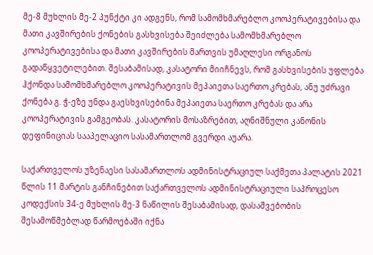მე-8 მუხლის მე-2 პუნქტი კი ადგენს, რომ სამომხმარებლო კოოპერატივებისა და მათი კავშირების ქონების გასხვისება შეიძლება სამომხმარებლო კოოპერატივებისა და მათი კავშირების მართვის უმაღლესი ორგანოს გადაწყვეტილებით. შესაბამისად, კასატორი მიიჩნევს, რომ გასხვისების უფლება ჰქონდა სამომხმარებლო კოოპერატივის მეპაიეთა საერთო კრებას, ანუ უძრავი ქონება გ. ჭ-ეზე უნდა გაესხვისებინა მეპაიეთა საერთო კრებას და არა კოოპერატივის გამგეობას. კასატორის მოსაზრებით, აღნიშნული კანონის დეფინიციას სააპელაციო სასამართლომ გვერდი აუარა.

საქართველოს უზენაესი სასამართლოს ადმინისტრაციულ საქმეთა პალატის 2021 წლის 11 მარტის განჩინებით საქართველოს ადმინისტრაციული საპროცესო კოდექსის 34-ე მუხლის მე-3 ნაწილის შესაბამისად, დასაშვებობის შესამოწმებლად წარმოებაში იქნა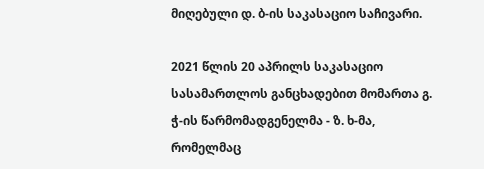მიღებული დ. ბ-ის საკასაციო საჩივარი.

2021 წლის 20 აპრილს საკასაციო სასამართლოს განცხადებით მომართა გ. ჭ-ის წარმომადგენელმა - ზ. ხ-მა, რომელმაც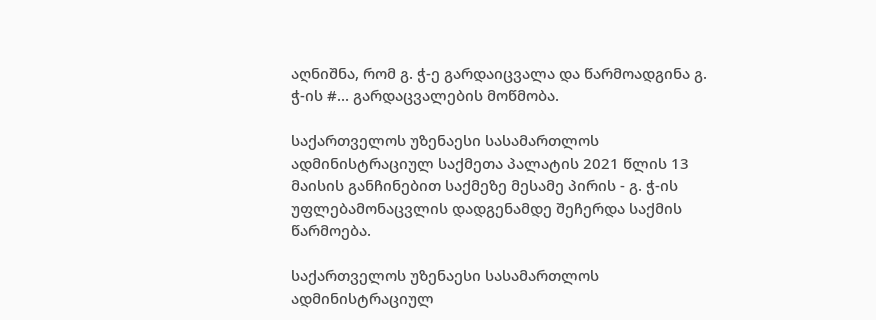აღნიშნა, რომ გ. ჭ-ე გარდაიცვალა და წარმოადგინა გ. ჭ-ის #... გარდაცვალების მოწმობა.

საქართველოს უზენაესი სასამართლოს ადმინისტრაციულ საქმეთა პალატის 2021 წლის 13 მაისის განჩინებით საქმეზე მესამე პირის - გ. ჭ-ის უფლებამონაცვლის დადგენამდე შეჩერდა საქმის წარმოება.

საქართველოს უზენაესი სასამართლოს ადმინისტრაციულ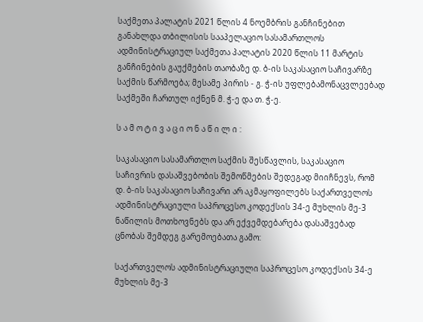საქმეთა პალატის 2021 წლის 4 ნოემბრის განჩინებით განახლდა თბილისის სააპელაციო სასამართლოს ადმინისტრაციულ საქმეთა პალატის 2020 წლის 11 მარტის განჩინების გაუქმების თაობაზე დ. ბ-ის საკასაციო საჩივარზე საქმის წარმოება; მესამე პირის - გ. ჭ-ის უფლებამონაცვლეებად საქმეში ჩართულ იქნენ მ. ჭ-ე და თ. ჭ-ე.

ს ა მ ო ტ ი ვ ა ც ი ო ნ ა წ ი ლ ი :

საკასაციო სასამართლო საქმის შესწავლის, საკასაციო საჩივრის დასაშვებობის შემოწმების შედეგად მიიჩნევს, რომ დ. ბ-ის საკასაციო საჩივარი არ აკმაყოფილებს საქართველოს ადმინისტრაციული საპროცესო კოდექსის 34-ე მუხლის მე-3 ნაწილის მოთხოვნებს და არ ექვემდებარება დასაშვებად ცნობას შემდეგ გარემოებათა გამო:

საქართველოს ადმინისტრაციული საპროცესო კოდექსის 34-ე მუხლის მე-3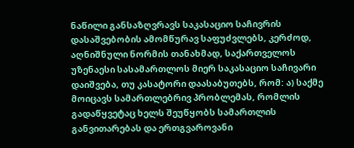ნაწილი განსაზღვრავს საკასაციო საჩივრის დასაშვებობის ამომწურავ საფუძვლებს, კერძოდ, აღნიშნული ნორმის თანახმად, საქართველოს უზენაესი სასამართლოს მიერ საკასაციო საჩივარი დაიშვება, თუ კასატორი დაასაბუთებს, რომ: ა) საქმე მოიცავს სამართლებრივ პრობლემას, რომლის გადაწყვეტაც ხელს შეუწყობს სამართლის განვითარებას და ერთგვაროვანი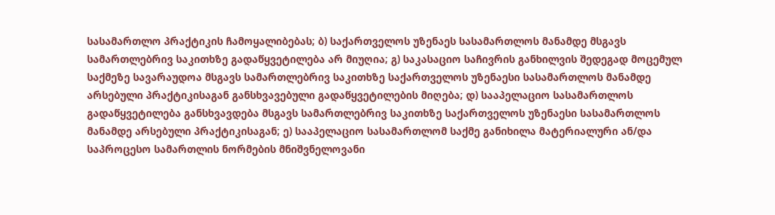სასამართლო პრაქტიკის ჩამოყალიბებას; ბ) საქართველოს უზენაეს სასამართლოს მანამდე მსგავს სამართლებრივ საკითხზე გადაწყვეტილება არ მიუღია; გ) საკასაციო საჩივრის განხილვის შედეგად მოცემულ საქმეზე სავარაუდოა მსგავს სამართლებრივ საკითხზე საქართველოს უზენაესი სასამართლოს მანამდე არსებული პრაქტიკისაგან განსხვავებული გადაწყვეტილების მიღება; დ) სააპელაციო სასამართლოს გადაწყვეტილება განსხვავდება მსგავს სამართლებრივ საკითხზე საქართველოს უზენაესი სასამართლოს მანამდე არსებული პრაქტიკისაგან; ე) სააპელაციო სასამართლომ საქმე განიხილა მატერიალური ან/და საპროცესო სამართლის ნორმების მნიშვნელოვანი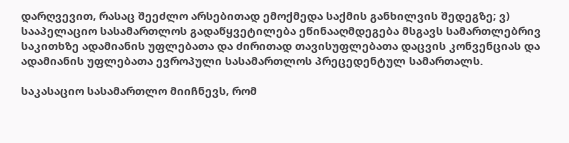დარღვევით, რასაც შეეძლო არსებითად ემოქმედა საქმის განხილვის შედეგზე; ვ) სააპელაციო სასამართლოს გადაწყვეტილება ეწინააღმდეგება მსგავს სამართლებრივ საკითხზე ადამიანის უფლებათა და ძირითად თავისუფლებათა დაცვის კონვენციას და ადამიანის უფლებათა ევროპული სასამართლოს პრეცედენტულ სამართალს.

საკასაციო სასამართლო მიიჩნევს, რომ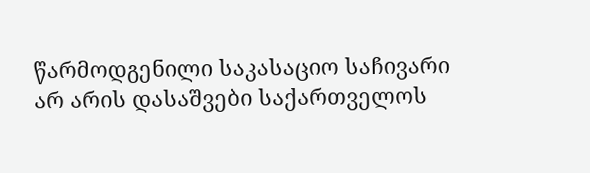წარმოდგენილი საკასაციო საჩივარი არ არის დასაშვები საქართველოს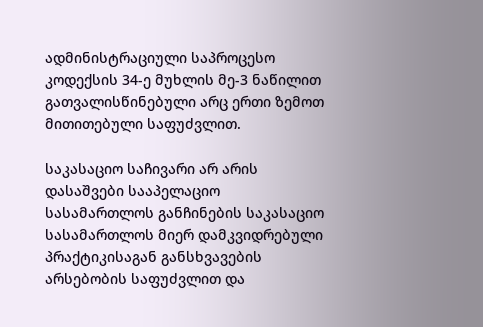ადმინისტრაციული საპროცესო კოდექსის 34-ე მუხლის მე-3 ნაწილით გათვალისწინებული არც ერთი ზემოთ მითითებული საფუძვლით.

საკასაციო საჩივარი არ არის დასაშვები სააპელაციო სასამართლოს განჩინების საკასაციო სასამართლოს მიერ დამკვიდრებული პრაქტიკისაგან განსხვავების არსებობის საფუძვლით და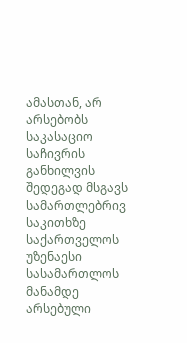ამასთან, არ არსებობს საკასაციო საჩივრის განხილვის შედეგად მსგავს სამართლებრივ საკითხზე საქართველოს უზენაესი სასამართლოს მანამდე არსებული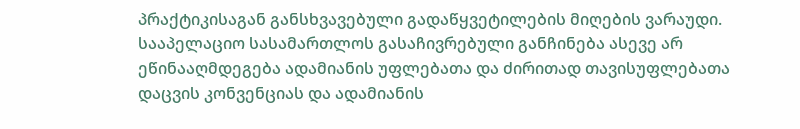პრაქტიკისაგან განსხვავებული გადაწყვეტილების მიღების ვარაუდი. სააპელაციო სასამართლოს გასაჩივრებული განჩინება ასევე არ ეწინააღმდეგება ადამიანის უფლებათა და ძირითად თავისუფლებათა დაცვის კონვენციას და ადამიანის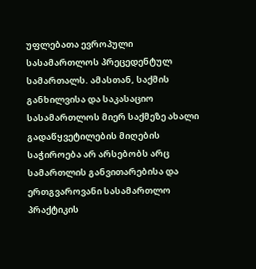უფლებათა ევროპული სასამართლოს პრეცედენტულ სამართალს. ამასთან, საქმის განხილვისა და საკასაციო სასამართლოს მიერ საქმეზე ახალი გადაწყვეტილების მიღების საჭიროება არ არსებობს არც სამართლის განვითარებისა და ერთგვაროვანი სასამართლო პრაქტიკის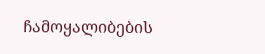ჩამოყალიბების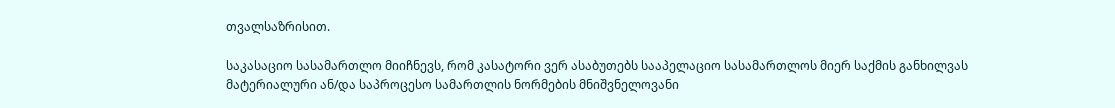თვალსაზრისით.

საკასაციო სასამართლო მიიჩნევს, რომ კასატორი ვერ ასაბუთებს სააპელაციო სასამართლოს მიერ საქმის განხილვას მატერიალური ან/და საპროცესო სამართლის ნორმების მნიშვნელოვანი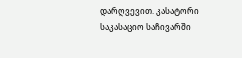დარღვევით. კასატორი საკასაციო საჩივარში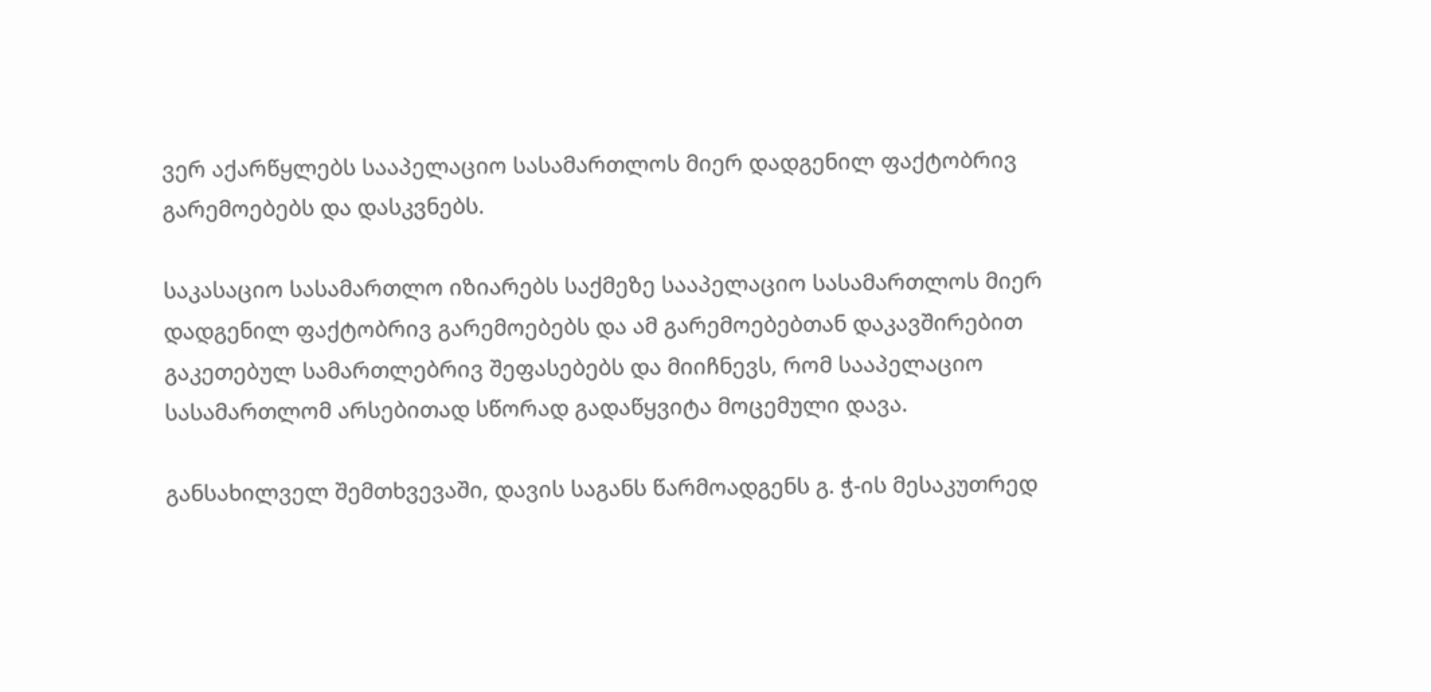ვერ აქარწყლებს სააპელაციო სასამართლოს მიერ დადგენილ ფაქტობრივ გარემოებებს და დასკვნებს.

საკასაციო სასამართლო იზიარებს საქმეზე სააპელაციო სასამართლოს მიერ დადგენილ ფაქტობრივ გარემოებებს და ამ გარემოებებთან დაკავშირებით გაკეთებულ სამართლებრივ შეფასებებს და მიიჩნევს, რომ სააპელაციო სასამართლომ არსებითად სწორად გადაწყვიტა მოცემული დავა.

განსახილველ შემთხვევაში, დავის საგანს წარმოადგენს გ. ჭ-ის მესაკუთრედ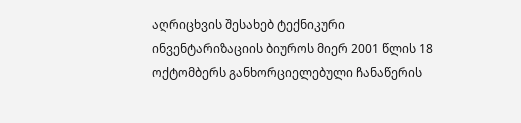აღრიცხვის შესახებ ტექნიკური ინვენტარიზაციის ბიუროს მიერ 2001 წლის 18 ოქტომბერს განხორციელებული ჩანაწერის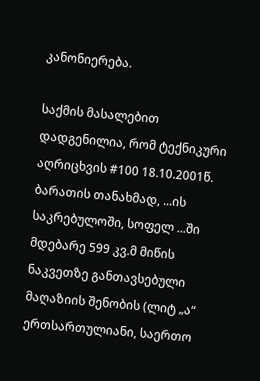კანონიერება.

საქმის მასალებით დადგენილია, რომ ტექნიკური აღრიცხვის #100 18.10.2001წ. ბარათის თანახმად, ...ის საკრებულოში, სოფელ ...ში მდებარე 599 კვ.მ მიწის ნაკვეთზე განთავსებული მაღაზიის შენობის (ლიტ „ა“ ერთსართულიანი, საერთო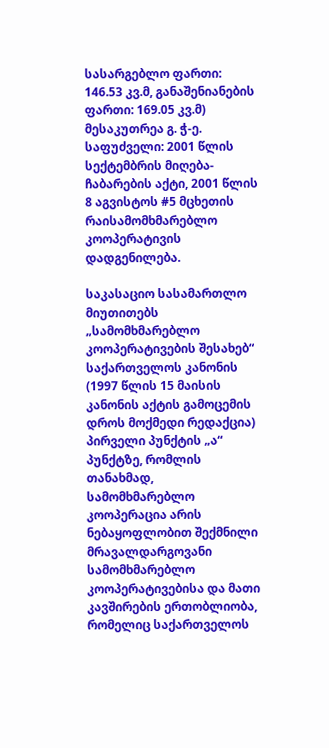სასარგებლო ფართი: 146.53 კვ.მ, განაშენიანების ფართი: 169.05 კვ.მ) მესაკუთრეა გ. ჭ-ე. საფუძველი: 2001 წლის სექტემბრის მიღება-ჩაბარების აქტი, 2001 წლის 8 აგვისტოს #5 მცხეთის რაისამომხმარებლო კოოპერატივის დადგენილება.

საკასაციო სასამართლო მიუთითებს „სამომხმარებლო კოოპერატივების შესახებ“ საქართველოს კანონის (1997 წლის 15 მაისის კანონის აქტის გამოცემის დროს მოქმედი რედაქცია) პირველი პუნქტის „ა“ პუნქტზე, რომლის თანახმად, სამომხმარებლო კოოპერაცია არის ნებაყოფლობით შექმნილი მრავალდარგოვანი სამომხმარებლო კოოპერატივებისა და მათი კავშირების ერთობლიობა, რომელიც საქართველოს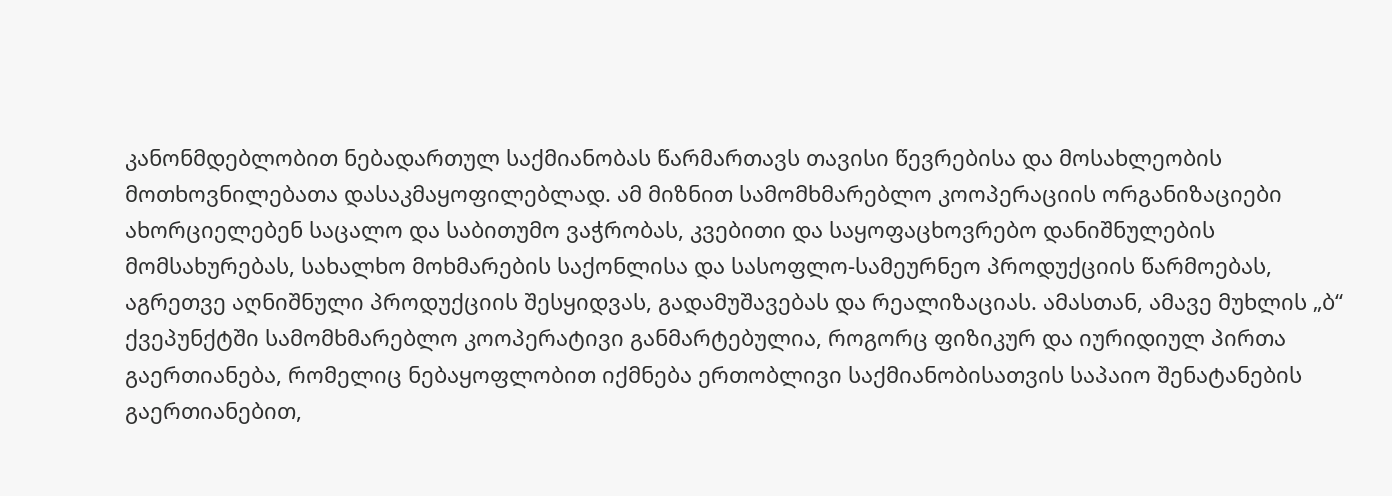კანონმდებლობით ნებადართულ საქმიანობას წარმართავს თავისი წევრებისა და მოსახლეობის მოთხოვნილებათა დასაკმაყოფილებლად. ამ მიზნით სამომხმარებლო კოოპერაციის ორგანიზაციები ახორციელებენ საცალო და საბითუმო ვაჭრობას, კვებითი და საყოფაცხოვრებო დანიშნულების მომსახურებას, სახალხო მოხმარების საქონლისა და სასოფლო-სამეურნეო პროდუქციის წარმოებას, აგრეთვე აღნიშნული პროდუქციის შესყიდვას, გადამუშავებას და რეალიზაციას. ამასთან, ამავე მუხლის „ბ“ ქვეპუნქტში სამომხმარებლო კოოპერატივი განმარტებულია, როგორც ფიზიკურ და იურიდიულ პირთა გაერთიანება, რომელიც ნებაყოფლობით იქმნება ერთობლივი საქმიანობისათვის საპაიო შენატანების გაერთიანებით,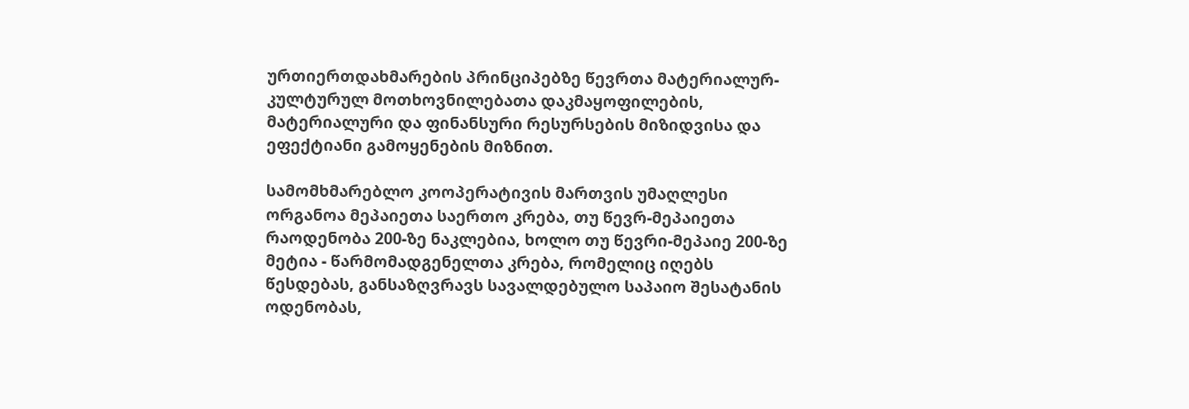ურთიერთდახმარების პრინციპებზე წევრთა მატერიალურ-კულტურულ მოთხოვნილებათა დაკმაყოფილების, მატერიალური და ფინანსური რესურსების მიზიდვისა და ეფექტიანი გამოყენების მიზნით.

სამომხმარებლო კოოპერატივის მართვის უმაღლესი ორგანოა მეპაიეთა საერთო კრება, თუ წევრ-მეპაიეთა რაოდენობა 200-ზე ნაკლებია, ხოლო თუ წევრი-მეპაიე 200-ზე მეტია - წარმომადგენელთა კრება, რომელიც იღებს წესდებას, განსაზღვრავს სავალდებულო საპაიო შესატანის ოდენობას,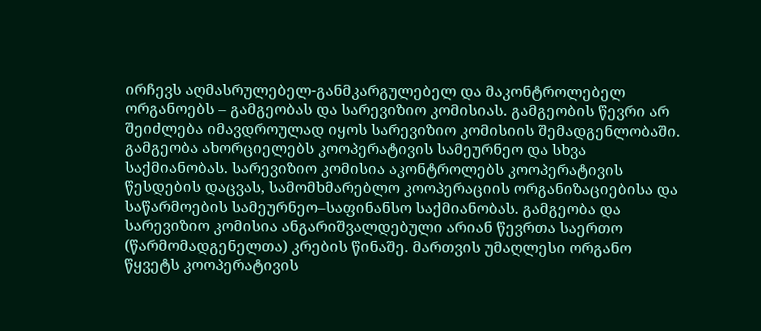ირჩევს აღმასრულებელ-განმკარგულებელ და მაკონტროლებელ ორგანოებს – გამგეობას და სარევიზიო კომისიას. გამგეობის წევრი არ შეიძლება იმავდროულად იყოს სარევიზიო კომისიის შემადგენლობაში. გამგეობა ახორციელებს კოოპერატივის სამეურნეო და სხვა საქმიანობას. სარევიზიო კომისია აკონტროლებს კოოპერატივის წესდების დაცვას, სამომხმარებლო კოოპერაციის ორგანიზაციებისა და საწარმოების სამეურნეო–საფინანსო საქმიანობას. გამგეობა და სარევიზიო კომისია ანგარიშვალდებული არიან წევრთა საერთო (წარმომადგენელთა) კრების წინაშე. მართვის უმაღლესი ორგანო წყვეტს კოოპერატივის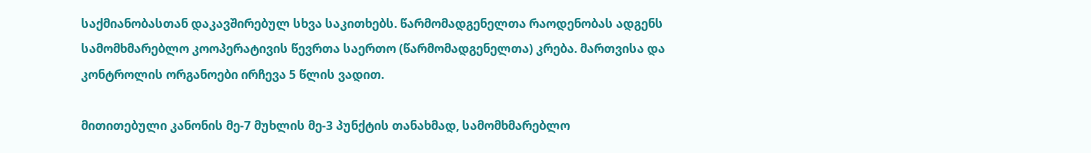საქმიანობასთან დაკავშირებულ სხვა საკითხებს. წარმომადგენელთა რაოდენობას ადგენს სამომხმარებლო კოოპერატივის წევრთა საერთო (წარმომადგენელთა) კრება. მართვისა და კონტროლის ორგანოები ირჩევა 5 წლის ვადით.

მითითებული კანონის მე-7 მუხლის მე-3 პუნქტის თანახმად, სამომხმარებლო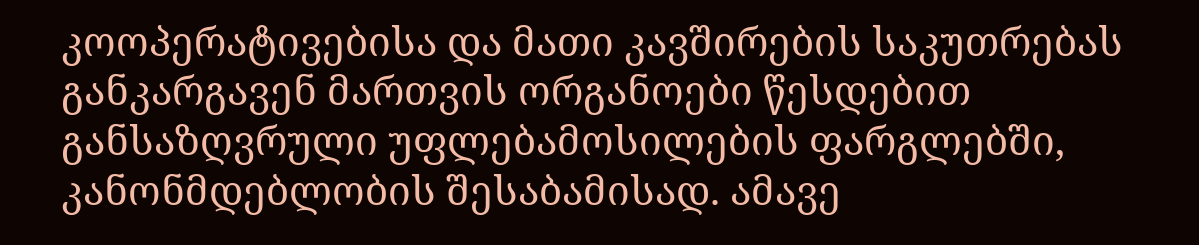კოოპერატივებისა და მათი კავშირების საკუთრებას განკარგავენ მართვის ორგანოები წესდებით განსაზღვრული უფლებამოსილების ფარგლებში, კანონმდებლობის შესაბამისად. ამავე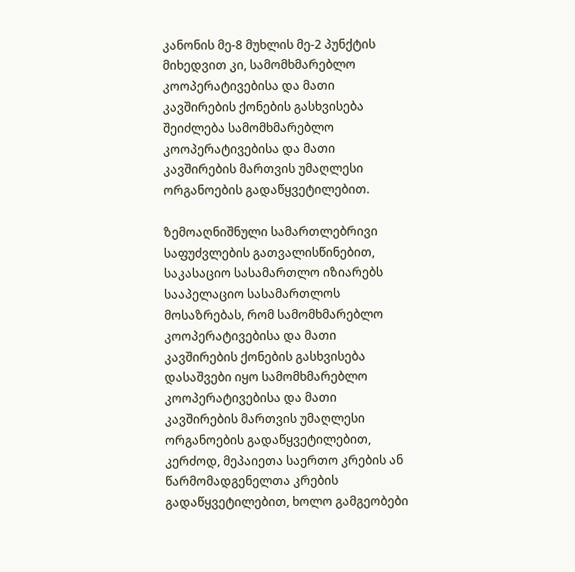კანონის მე-8 მუხლის მე-2 პუნქტის მიხედვით კი, სამომხმარებლო კოოპერატივებისა და მათი კავშირების ქონების გასხვისება შეიძლება სამომხმარებლო კოოპერატივებისა და მათი კავშირების მართვის უმაღლესი ორგანოების გადაწყვეტილებით.

ზემოაღნიშნული სამართლებრივი საფუძვლების გათვალისწინებით, საკასაციო სასამართლო იზიარებს სააპელაციო სასამართლოს მოსაზრებას, რომ სამომხმარებლო კოოპერატივებისა და მათი კავშირების ქონების გასხვისება დასაშვები იყო სამომხმარებლო კოოპერატივებისა და მათი კავშირების მართვის უმაღლესი ორგანოების გადაწყვეტილებით, კერძოდ, მეპაიეთა საერთო კრების ან წარმომადგენელთა კრების გადაწყვეტილებით, ხოლო გამგეობები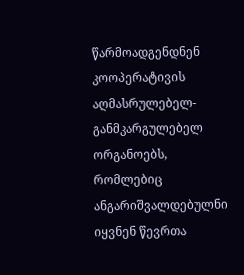წარმოადგენდნენ კოოპერატივის აღმასრულებელ-განმკარგულებელ ორგანოებს, რომლებიც ანგარიშვალდებულნი იყვნენ წევრთა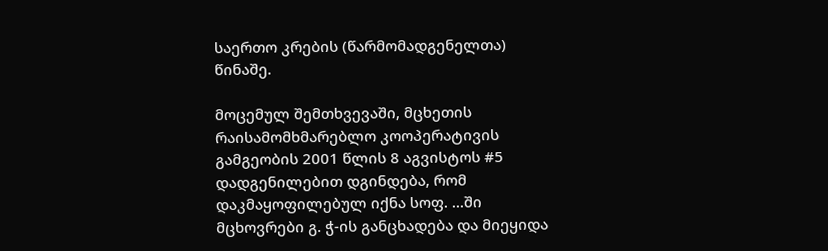საერთო კრების (წარმომადგენელთა) წინაშე.

მოცემულ შემთხვევაში, მცხეთის რაისამომხმარებლო კოოპერატივის გამგეობის 2001 წლის 8 აგვისტოს #5 დადგენილებით დგინდება, რომ დაკმაყოფილებულ იქნა სოფ. ...ში მცხოვრები გ. ჭ-ის განცხადება და მიეყიდა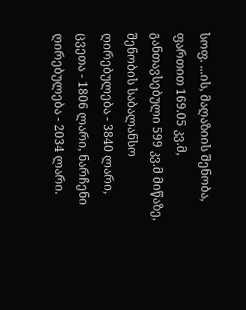სოფ. ...ის, მაღაზიის შენობა, ფართით 169.05 კვ.მ, განთავსებული 599 კვ.მ მიწაზე, შენობის საბალანსო ღირებულება - 3840 ლარი, ცვეთა - 1806 ლარი, ნარჩენი ღირებულება - 2034 ლარი.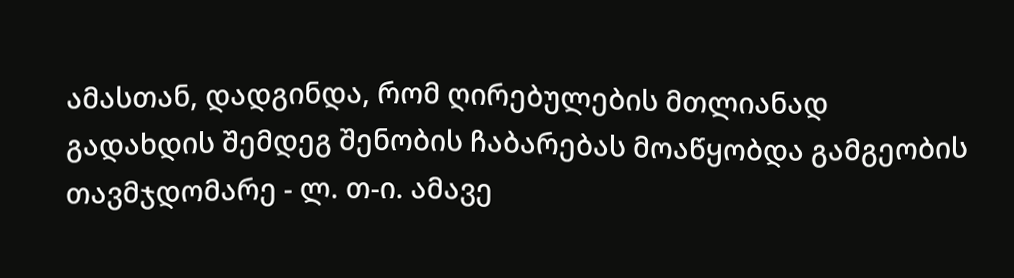ამასთან, დადგინდა, რომ ღირებულების მთლიანად გადახდის შემდეგ შენობის ჩაბარებას მოაწყობდა გამგეობის თავმჯდომარე - ლ. თ-ი. ამავე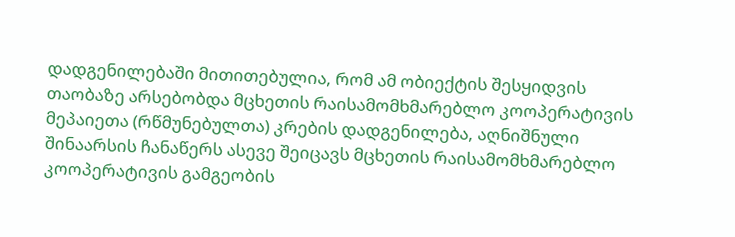დადგენილებაში მითითებულია, რომ ამ ობიექტის შესყიდვის თაობაზე არსებობდა მცხეთის რაისამომხმარებლო კოოპერატივის მეპაიეთა (რწმუნებულთა) კრების დადგენილება, აღნიშნული შინაარსის ჩანაწერს ასევე შეიცავს მცხეთის რაისამომხმარებლო კოოპერატივის გამგეობის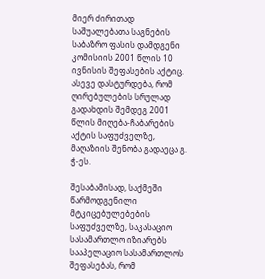მიერ ძირითად საშუალებათა საგნების საბაზრო ფასის დამდგენი კომისიის 2001 წლის 10 ივნისის შეფასების აქტიც. ასევე დასტურდება, რომ ღირებულების სრულად გადახდის შემდეგ 2001 წლის მიღება-ჩაბარების აქტის საფუძველზე, მაღაზიის შენობა გადაეცა გ. ჭ-ეს.

შესაბამისად, საქმეში წარმოდგენილი მტკიცებულებების საფუძველზე, საკასაციო სასამართლო იზიარებს სააპელაციო სასამართლოს შეფასებას, რომ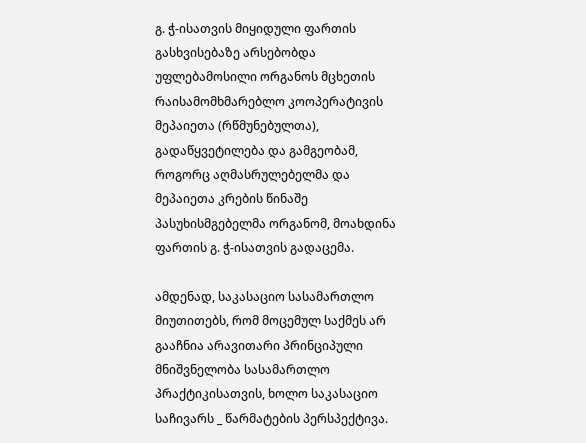გ. ჭ-ისათვის მიყიდული ფართის გასხვისებაზე არსებობდა უფლებამოსილი ორგანოს მცხეთის რაისამომხმარებლო კოოპერატივის მეპაიეთა (რწმუნებულთა), გადაწყვეტილება და გამგეობამ, როგორც აღმასრულებელმა და მეპაიეთა კრების წინაშე პასუხისმგებელმა ორგანომ, მოახდინა ფართის გ. ჭ-ისათვის გადაცემა.

ამდენად, საკასაციო სასამართლო მიუთითებს, რომ მოცემულ საქმეს არ გააჩნია არავითარი პრინციპული მნიშვნელობა სასამართლო პრაქტიკისათვის, ხოლო საკასაციო საჩივარს _ წარმატების პერსპექტივა.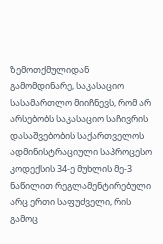ზემოთქმულიდან გამომდინარე, საკასაციო სასამართლო მიიჩნევს, რომ არ არსებობს საკასაციო საჩივრის დასაშვებობის საქართველოს ადმინისტრაციული საპროცესო კოდექსის 34-ე მუხლის მე-3 ნაწილით რეგლამენტირებული არც ერთი საფუძველი, რის გამოც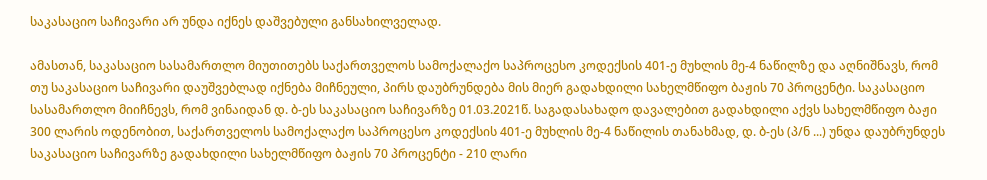საკასაციო საჩივარი არ უნდა იქნეს დაშვებული განსახილველად.

ამასთან, საკასაციო სასამართლო მიუთითებს საქართველოს სამოქალაქო საპროცესო კოდექსის 401-ე მუხლის მე-4 ნაწილზე და აღნიშნავს, რომ თუ საკასაციო საჩივარი დაუშვებლად იქნება მიჩნეული, პირს დაუბრუნდება მის მიერ გადახდილი სახელმწიფო ბაჟის 70 პროცენტი. საკასაციო სასამართლო მიიჩნევს, რომ ვინაიდან დ. ბ-ეს საკასაციო საჩივარზე 01.03.2021წ. საგადასახადო დავალებით გადახდილი აქვს სახელმწიფო ბაჟი 300 ლარის ოდენობით, საქართველოს სამოქალაქო საპროცესო კოდექსის 401-ე მუხლის მე-4 ნაწილის თანახმად, დ. ბ-ეს (პ/ნ ...) უნდა დაუბრუნდეს საკასაციო საჩივარზე გადახდილი სახელმწიფო ბაჟის 70 პროცენტი - 210 ლარი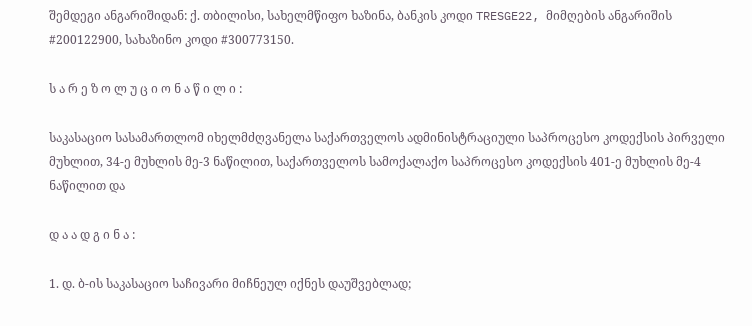შემდეგი ანგარიშიდან: ქ. თბილისი, სახელმწიფო ხაზინა, ბანკის კოდი TRESGE22, მიმღების ანგარიშის #200122900, სახაზინო კოდი #300773150.

ს ა რ ე ზ ო ლ უ ც ი ო ნ ა წ ი ლ ი :

საკასაციო სასამართლომ იხელმძღვანელა საქართველოს ადმინისტრაციული საპროცესო კოდექსის პირველი მუხლით, 34-ე მუხლის მე-3 ნაწილით, საქართველოს სამოქალაქო საპროცესო კოდექსის 401-ე მუხლის მე-4 ნაწილით და

დ ა ა დ გ ი ნ ა :

1. დ. ბ-ის საკასაციო საჩივარი მიჩნეულ იქნეს დაუშვებლად;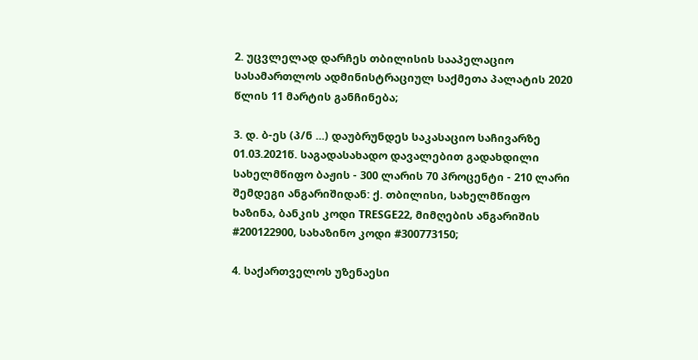2. უცვლელად დარჩეს თბილისის სააპელაციო სასამართლოს ადმინისტრაციულ საქმეთა პალატის 2020 წლის 11 მარტის განჩინება;

3. დ. ბ-ეს (პ/ნ ...) დაუბრუნდეს საკასაციო საჩივარზე 01.03.2021წ. საგადასახადო დავალებით გადახდილი სახელმწიფო ბაჟის - 300 ლარის 70 პროცენტი - 210 ლარი შემდეგი ანგარიშიდან: ქ. თბილისი, სახელმწიფო ხაზინა, ბანკის კოდი TRESGE22, მიმღების ანგარიშის #200122900, სახაზინო კოდი #300773150;

4. საქართველოს უზენაესი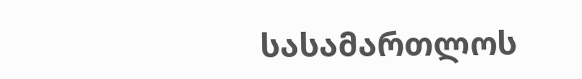სასამართლოს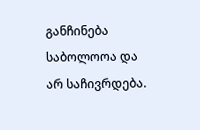განჩინება საბოლოოა და არ საჩივრდება.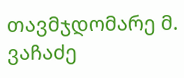თავმჯდომარე მ. ვაჩაძე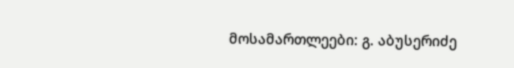მოსამართლეები: გ. აბუსერიძე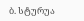ბ. სტურუა